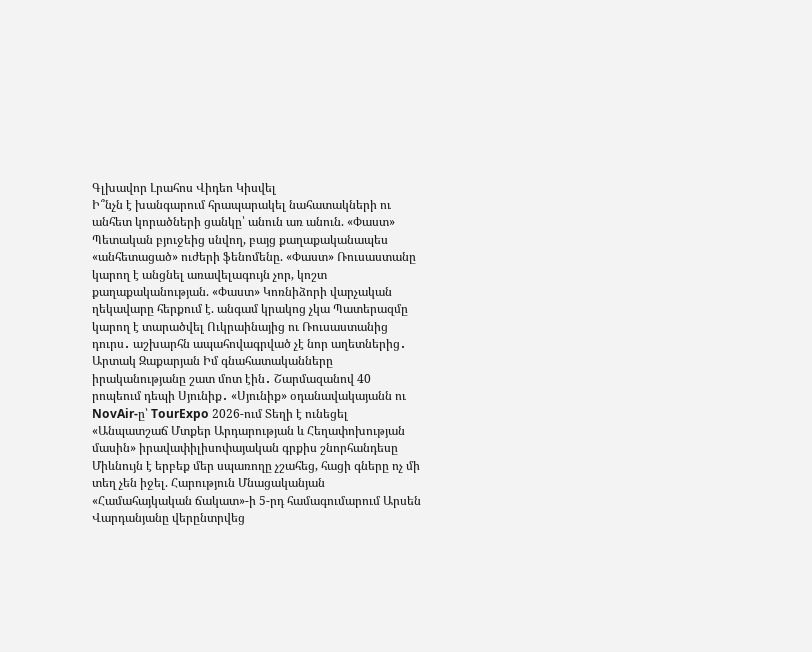Գլխավոր Լրահոս Վիդեո Կիսվել
Ի՞նչն է խանգարում հրապարակել նահատակների ու անհետ կորածների ցանկը՝ անուն առ անուն. «Փաստ» Պետական բյուջեից սնվող, բայց քաղաքականապես «անհետացած» ուժերի ֆենոմենը. «Փաստ» Ռուսաստանը կարող է անցնել առավելագույն չոր, կոշտ քաղաքականության. «Փաստ» Կոռնիձորի վարչական ղեկավարը հերքում է. անգամ կրակոց չկա Պատերազմը կարող է տարածվել Ուկրաինայից ու Ռուսաստանից դուրս․ աշխարհն ապահովագրված չէ նոր աղետներից․ Արտակ Զաքարյան Իմ գնահատականները իրականությանը շատ մոտ էին․ Շարմազանով 40 րոպեում դեպի Սյունիք․ «Սյունիք» օդանավակայանն ու NovAir-ը՝ TourExpo 2026-ում Տեղի է ունեցել «Անպատշաճ Մտքեր Արդարության և Հեղափոխության մասին» իրավափիլիսոփայական գրքիս շնորհանդեսը Միևնույն է երբեք մեր սպառողը չշահեց, հացի գները ոչ մի տեղ չեն իջել. Հարություն Մնացականյան «Համահայկական ճակատ»-ի 5-րդ համագումարում Արսեն Վարդանյանը վերընտրվեց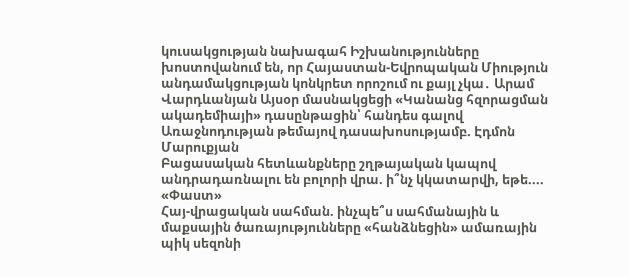կուսակցության նախագահ Իշխանությունները խոստովանում են, որ Հայաստան-Եվրոպական Միություն անդամակցության կոնկրետ որոշում ու քայլ չկա․ Արամ Վարդևանյան Այսօր մասնակցեցի «Կանանց հզորացման ակադեմիայի» դասընթացին՝ հանդես գալով Առաջնոդության թեմայով դասախոսությամբ. Էդմոն Մարուքյան
Բացասական հետևանքները շղթայական կապով անդրադառնալու են բոլորի վրա. ի՞նչ կկատարվի, եթե.... «Փաստ»
Հայ-վրացական սահման. ինչպե՞ս սահմանային և մաքսային ծառայությունները «հանձնեցին» ամառային պիկ սեզոնի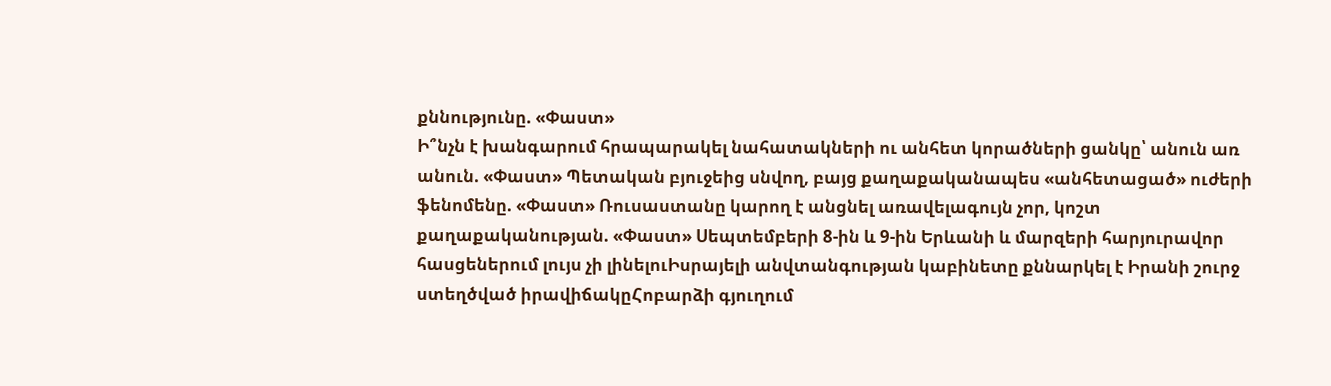քննությունը. «Փաստ»
Ի՞նչն է խանգարում հրապարակել նահատակների ու անհետ կորածների ցանկը՝ անուն առ անուն. «Փաստ» Պետական բյուջեից սնվող, բայց քաղաքականապես «անհետացած» ուժերի ֆենոմենը. «Փաստ» Ռուսաստանը կարող է անցնել առավելագույն չոր, կոշտ քաղաքականության. «Փաստ» Սեպտեմբերի 8-ին և 9-ին Երևանի և մարզերի հարյուրավոր հասցեներում լույս չի լինելուԻսրայելի անվտանգության կաբինետը քննարկել է Իրանի շուրջ ստեղծված իրավիճակըՀոբարձի գյուղում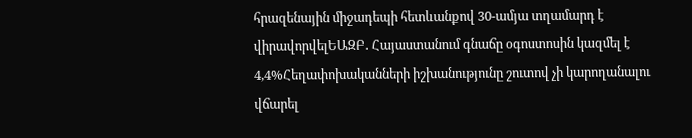հրազենային միջադեպի հետևանքով 30-ամյա տղամարդ է վիրավորվելԵԱԶԲ․ Հայաստանում գնաճը օգոստոսին կազմել է 4,4%Հեղափոխականների իշխանությունը շուտով չի կարողանալու վճարել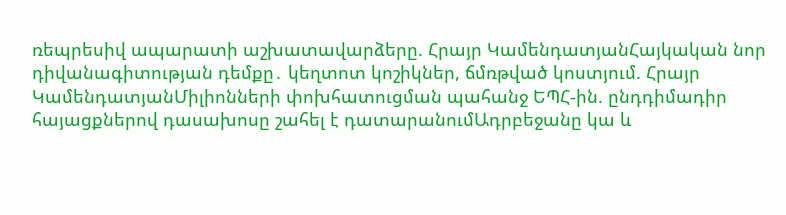ռեպրեսիվ ապարատի աշխատավարձերը. Հրայր ԿամենդատյանՀայկական նոր դիվանագիտության դեմքը․ կեղտոտ կոշիկներ, ճմռթված կոստյում. Հրայր ԿամենդատյանՄիլիոնների փոխհատուցման պահանջ ԵՊՀ-ին. ընդդիմադիր հայացքներով դասախոսը շահել է դատարանումԱդրբեջանը կա և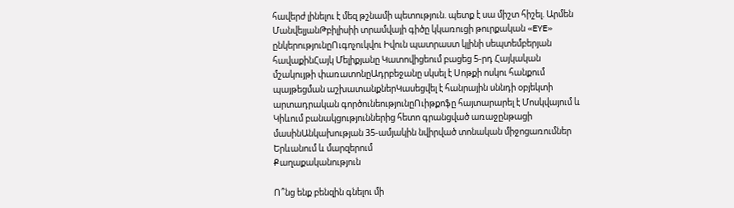հավերժ լինելու է մեզ թշնամի պետություն. պետք է սա միշտ հիշել. Արմեն ՄանվելյանԹբիլիսիի տրամվայի գիծը կկառուցի թուրքական «EYE» ընկերությունըՈւգոչուկվու Իվուն պատրաստ կլինի սեպտեմբերյան հավաքինՀայկ Մելիքյանը Կատովիցեում բացեց 5-րդ Հայկական մշակույթի փառատոնըԱդրբեջանը սկսել է Սոթքի ոսկու հանքում պայթեցման աշխատանքներԿասեցվել է հանրային սննդի օբյեկտի արտադրական գործունեությունըՈւիթքոֆը հայտարարել է Մոսկվայում և Կիևում բանակցություններից հետո գրանցված առաջընթացի մասինԱնկախության 35-ամյակին նվիրված տոնական միջոցառումներ Երևանում և մարզերում
Քաղաքականություն

Ո՞նց ենք բենզին գնելու մի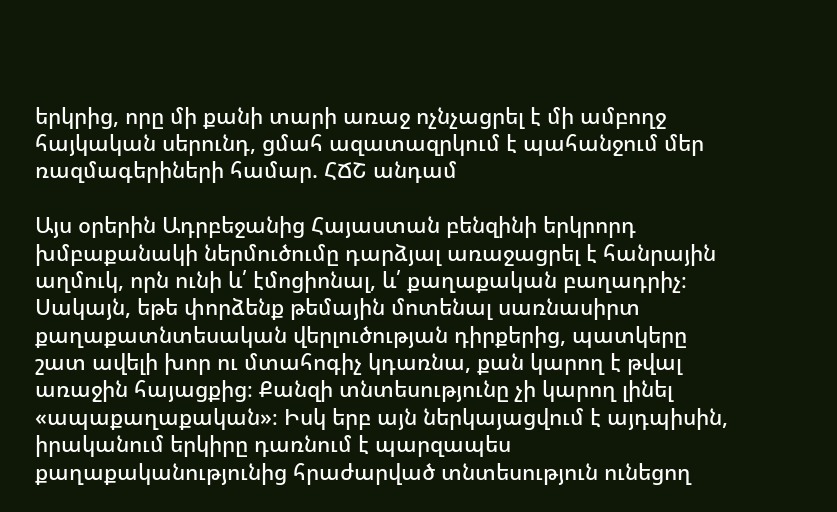երկրից, որը մի քանի տարի առաջ ոչնչացրել է մի ամբողջ հայկական սերունդ, ցմահ ազատազրկում է պահանջում մեր ռազմագերիների համար. ՀՃՇ անդամ

Այս օրերին Ադրբեջանից Հայաստան բենզինի երկրորդ խմբաքանակի ներմուծումը դարձյալ առաջացրել է հանրային աղմուկ, որն ունի և՛ էմոցիոնալ, և՛ քաղաքական բաղադրիչ։ Սակայն, եթե փորձենք թեմային մոտենալ սառնասիրտ քաղաքատնտեսական վերլուծության դիրքերից, պատկերը շատ ավելի խոր ու մտահոգիչ կդառնա, քան կարող է թվալ առաջին հայացքից։ Քանզի տնտեսությունը չի կարող լինել «ապաքաղաքական»։ Իսկ երբ այն ներկայացվում է այդպիսին, իրականում երկիրը դառնում է պարզապես քաղաքականությունից հրաժարված տնտեսություն ունեցող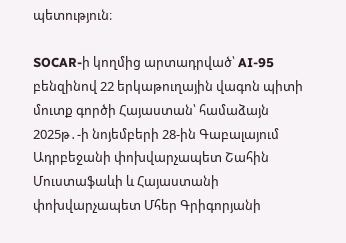պետություն։

SOCAR-ի կողմից արտադրված՝ AI-95 բենզինով 22 երկաթուղային վագոն պիտի մուտք գործի Հայաստան՝ համաձայն 2025թ․-ի նոյեմբերի 28-ին Գաբալայում Ադրբեջանի փոխվարչապետ Շահին Մուստաֆաևի և Հայաստանի փոխվարչապետ Մհեր Գրիգորյանի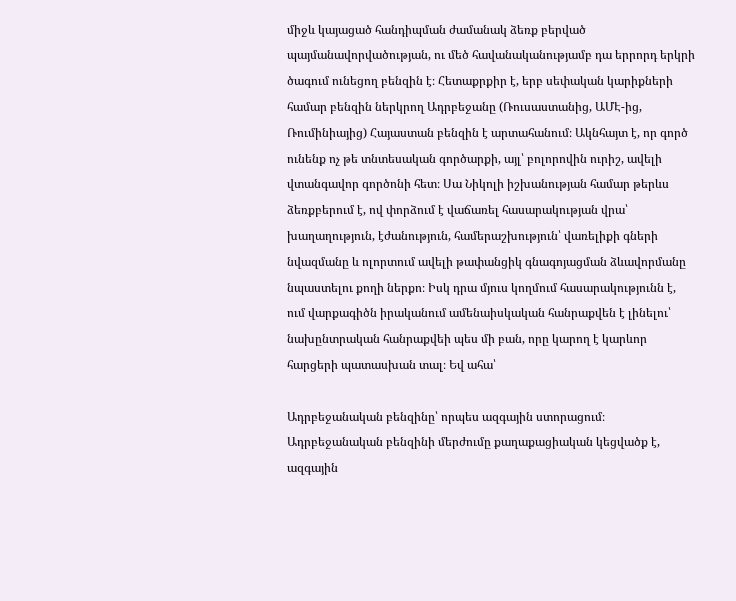միջև կայացած հանդիպման ժամանակ ձեռք բերված պայմանավորվածության, ու մեծ հավանականությամբ դա երրորդ երկրի ծագում ունեցող բենզին է։ Հետաքրքիր է, երբ սեփական կարիքների համար բենզին ներկրող Ադրբեջանը (Ռուսաստանից, ԱՄԷ-ից, Ռումինիայից) Հայաստան բենզին է արտահանում։ Ակնհայտ է, որ գործ ունենք ոչ թե տնտեսական գործարքի, այլ՝ բոլորովին ուրիշ, ավելի վտանգավոր գործոնի հետ։ Սա Նիկոլի իշխանության համար թերևս ձեռքբերում է, ով փորձում է վաճառել հասարակության վրա՝ խաղաղություն, էժանություն, համերաշխություն՝ վառելիքի գների նվազմանը և ոլորտում ավելի թափանցիկ գնագոյացման ձևավորմանը նպաստելու քողի ներքո։ Իսկ դրա մյուս կողմում հասարակությունն է, ում վարքագիծն իրականում ամենաիսկական հանրաքվեն է լինելու՝ նախընտրական հանրաքվեի պես մի բան, որը կարող է կարևոր հարցերի պատասխան տալ։ Եվ ահա՝

Ադրբեջանական բենզինը՝ որպես ազգային ստորացում։ Ադրբեջանական բենզինի մերժումը քաղաքացիական կեցվածք է, ազգային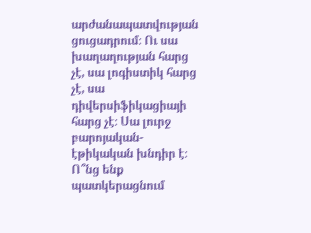արժանապատվության ցուցադրում։ Ու սա խաղաղության հարց չէ, սա լոգիստիկ հարց չէ, սա դիվերսիֆիկացիայի հարց չէ։ Սա լուրջ բարոյական-էթիկական խնդիր է։ Ո՞նց ենք պատկերացնում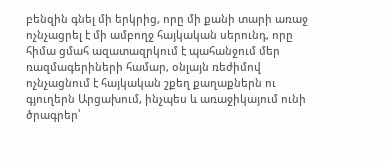բենզին գնել մի երկրից, որը մի քանի տարի առաջ ոչնչացրել է մի ամբողջ հայկական սերունդ, որը հիմա ցմահ ազատազրկում է պահանջում մեր ռազմագերիների համար, օնլայն ռեժիմով ոչնչացնում է հայկական շքեղ քաղաքներն ու գյուղերն Արցախում, ինչպես և առաջիկայում ունի ծրագրեր՝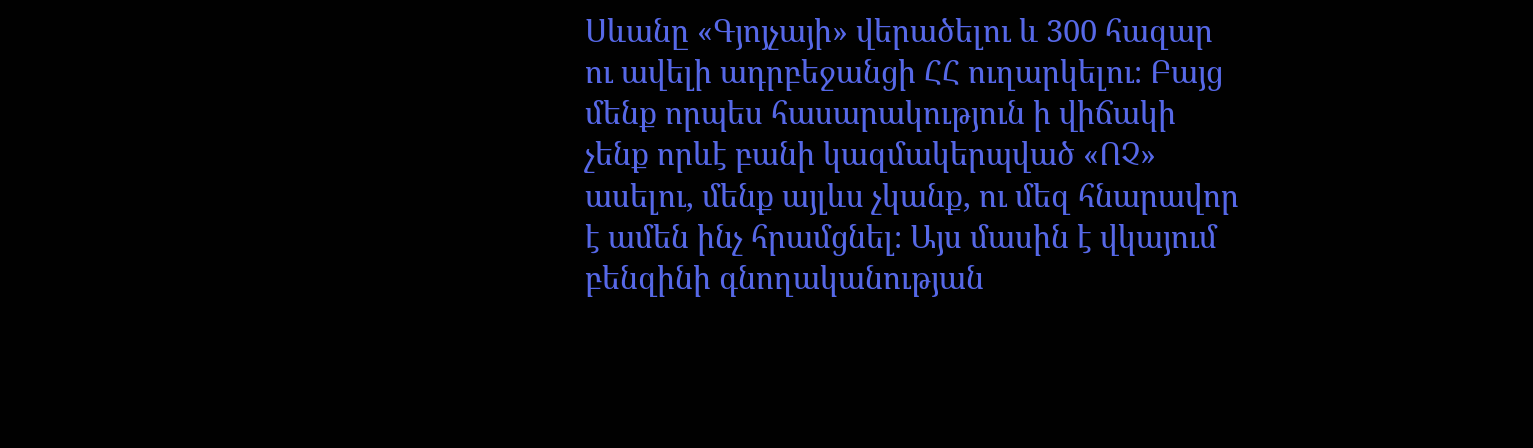Սևանը «Գյոյչայի» վերածելու և 300 հազար ու ավելի ադրբեջանցի ՀՀ ուղարկելու։ Բայց մենք որպես հասարակություն ի վիճակի չենք որևէ բանի կազմակերպված «ՈՉ» ասելու, մենք այլևս չկանք, ու մեզ հնարավոր է ամեն ինչ հրամցնել։ Այս մասին է վկայում բենզինի գնողականության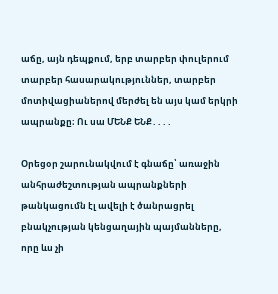աճը, այն դեպքում, երբ տարբեր փուլերում տարբեր հասարակություններ, տարբեր մոտիվացիաներով մերժել են այս կամ երկրի ապրանքը։ Ու սա ՄԵՆՔ ԵՆՔ․․․․

Օրեցօր շարունակվում է գնաճը՝ առաջին անհրաժեշտության ապրանքների թանկացումն էլ ավելի է ծանրացրել բնակչության կենցաղային պայմանները, որը ևս չի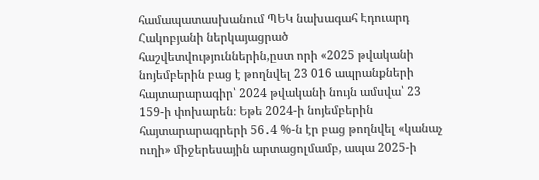համապատասխանում ՊԵԿ նախագահ Էդուարդ Հակոբյանի ներկայացրած հաշվետվություններին,ըստ որի «2025 թվականի նոյեմբերին բաց է թողնվել 23 016 ապրանքների հայտարարագիր՝ 2024 թվականի նույն ամսվա՝ 23 159-ի փոխարեն։ Եթե 2024-ի նոյեմբերին հայտարարագրերի 56․4 %-ն էր բաց թողնվել «կանաչ ուղի» միջերեսային արտացոլմամբ, ապա 2025-ի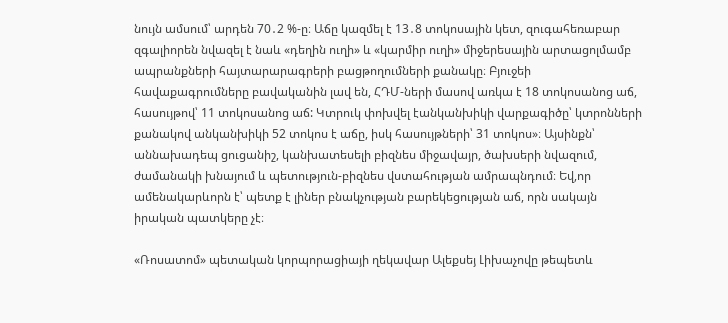նույն ամսում՝ արդեն 70․2 %-ը։ Աճը կազմել է 13․8 տոկոսային կետ, զուգահեռաբար զգալիորեն նվազել է նաև «դեղին ուղի» և «կարմիր ուղի» միջերեսային արտացոլմամբ ապրանքների հայտարարագրերի բացթողումների քանակը։ Բյուջեի հավաքագրումները բավականին լավ են, ՀԴՄ-ների մասով առկա է 18 տոկոսանոց աճ, հասույթով՝ 11 տոկոսանոց աճ: Կտրուկ փոխվել էանկանխիկի վարքագիծը՝ կտրոնների քանակով անկանխիկի 52 տոկոս է աճը, իսկ հասույթների՝ 31 տոկոս»։ Այսինքն՝ աննախադեպ ցուցանիշ, կանխատեսելի բիզնես միջավայր, ծախսերի նվազում, ժամանակի խնայում և պետություն-բիզնես վստահության ամրապնդում։ Եվ,որ ամենակարևորն է՝ պետք է լիներ բնակչության բարեկեցության աճ, որն սակայն իրական պատկերը չէ։

«Ռոսատոմ» պետական կորպորացիայի ղեկավար Ալեքսեյ Լիխաչովը թեպետև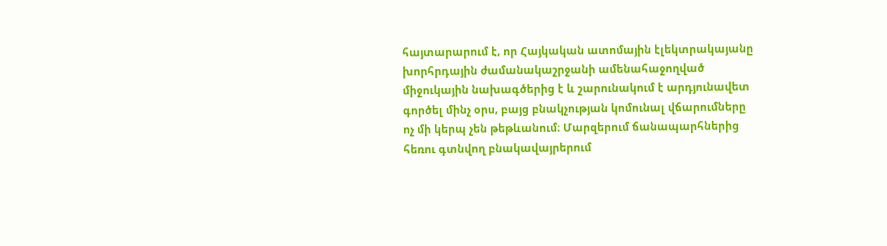հայտարարում է, որ Հայկական ատոմային էլեկտրակայանը խորհրդային ժամանակաշրջանի ամենահաջողված միջուկային նախագծերից է և շարունակում է արդյունավետ գործել մինչ օրս, բայց բնակչության կոմունալ վճարումները ոչ մի կերպ չեն թեթևանում։ Մարզերում ճանապարհներից հեռու գտնվող բնակավայրերում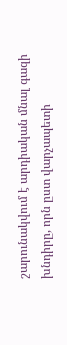շարունակվում է արդիական մնալ գազի խնդիրը, որն ըստ վարչապետի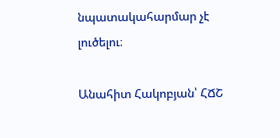նպատակահարմար չէ լուծելու։

Անահիտ Հակոբյան՝ ՀՃՇ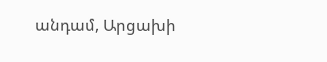անդամ, Արցախի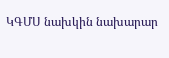ԿԳՄՍ նախկին նախարար